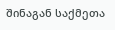შინაგან საქმეთა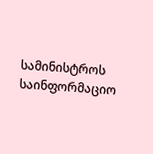სამინისტროს საინფორმაციო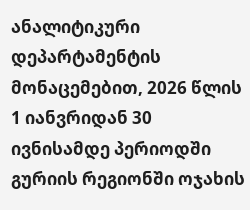ანალიტიკური დეპარტამენტის მონაცემებით, 2026 წლის 1 იანვრიდან 30 ივნისამდე პერიოდში გურიის რეგიონში ოჯახის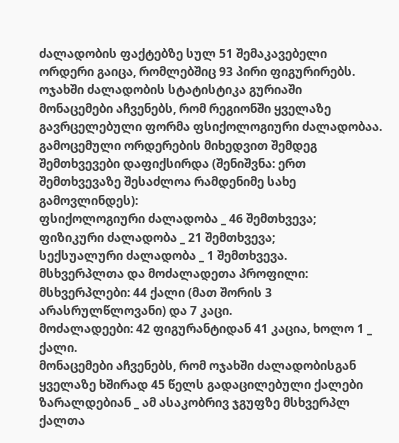ძალადობის ფაქტებზე სულ 51 შემაკავებელი ორდერი გაიცა, რომლებშიც 93 პირი ფიგურირებს.
ოჯახში ძალადობის სტატისტიკა გურიაში
მონაცემები აჩვენებს, რომ რეგიონში ყველაზე გავრცელებული ფორმა ფსიქოლოგიური ძალადობაა.
გამოცემული ორდერების მიხედვით შემდეგ შემთხვევები დაფიქსირდა (შენიშვნა: ერთ შემთხვევაზე შესაძლოა რამდენიმე სახე გამოვლინდეს):
ფსიქოლოგიური ძალადობა _ 46 შემთხვევა;
ფიზიკური ძალადობა _ 21 შემთხვევა;
სექსუალური ძალადობა _ 1 შემთხვევა.
მსხვერპლთა და მოძალადეთა პროფილი:
მსხვერპლები: 44 ქალი (მათ შორის 3 არასრულწლოვანი) და 7 კაცი.
მოძალადეები: 42 ფიგურანტიდან 41 კაცია, ხოლო 1 _ ქალი.
მონაცემები აჩვენებს, რომ ოჯახში ძალადობისგან ყველაზე ხშირად 45 წელს გადაცილებული ქალები ზარალდებიან _ ამ ასაკობრივ ჯგუფზე მსხვერპლ ქალთა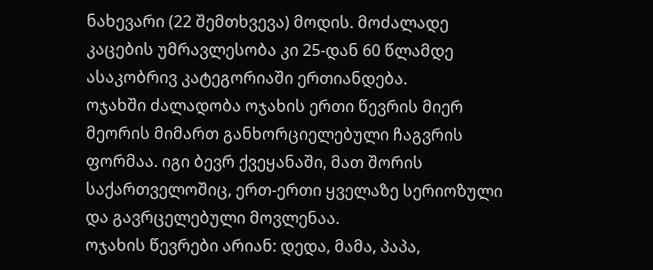ნახევარი (22 შემთხვევა) მოდის. მოძალადე კაცების უმრავლესობა კი 25-დან 60 წლამდე ასაკობრივ კატეგორიაში ერთიანდება.
ოჯახში ძალადობა ოჯახის ერთი წევრის მიერ მეორის მიმართ განხორციელებული ჩაგვრის ფორმაა. იგი ბევრ ქვეყანაში, მათ შორის საქართველოშიც, ერთ-ერთი ყველაზე სერიოზული და გავრცელებული მოვლენაა.
ოჯახის წევრები არიან: დედა, მამა, პაპა,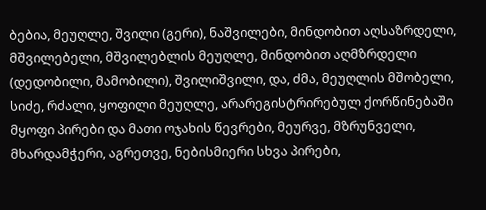ბებია, მეუღლე, შვილი (გერი), ნაშვილები, მინდობით აღსაზრდელი, მშვილებელი, მშვილებლის მეუღლე, მინდობით აღმზრდელი (დედობილი, მამობილი), შვილიშვილი, და, ძმა, მეუღლის მშობელი, სიძე, რძალი, ყოფილი მეუღლე, არარეგისტრირებულ ქორწინებაში მყოფი პირები და მათი ოჯახის წევრები, მეურვე, მზრუნველი, მხარდამჭერი, აგრეთვე, ნებისმიერი სხვა პირები,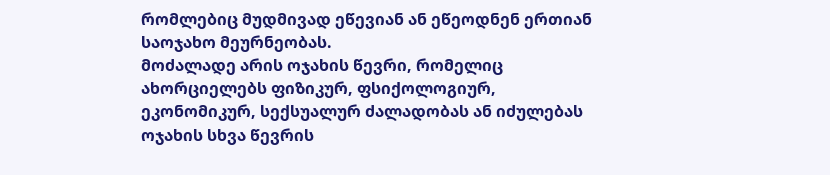რომლებიც მუდმივად ეწევიან ან ეწეოდნენ ერთიან საოჯახო მეურნეობას.
მოძალადე არის ოჯახის წევრი, რომელიც ახორციელებს ფიზიკურ, ფსიქოლოგიურ, ეკონომიკურ, სექსუალურ ძალადობას ან იძულებას ოჯახის სხვა წევრის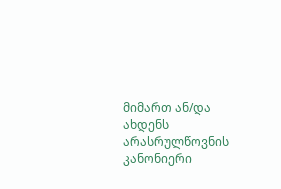მიმართ ან/და ახდენს არასრულწოვნის კანონიერი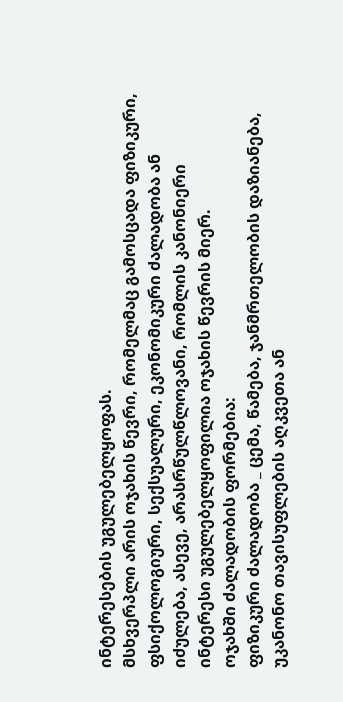ინტერესების უგულებელყოფას.
მსხვერპლი არის ოჯახის წევრი, რომელმაც გამოსცადა ფიზიკური, ფსიქოლოგიური, სექსუალური, ეკონომიკური ძალადობა ან იძულება, ასევე, არასრწულწლოვანი, რომლის კანონიერი ინტერესი უგულებელყოფილია ოჯახის წევრის მიერ.
ოჯახში ძალადობის ფორმებია:
ფიზიკური ძალადობა _ ცემა, წამება, ჯანმრთელობის დაზიანება, უკანონო თავისუფლების აღკვეთა ან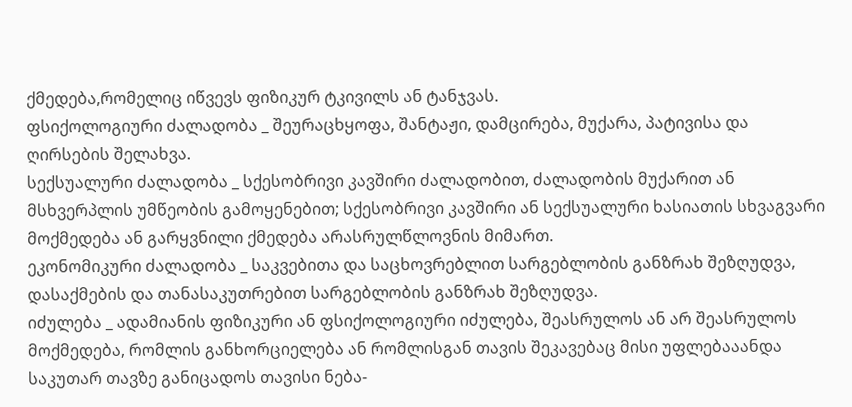ქმედება,რომელიც იწვევს ფიზიკურ ტკივილს ან ტანჯვას.
ფსიქოლოგიური ძალადობა _ შეურაცხყოფა, შანტაჟი, დამცირება, მუქარა, პატივისა და ღირსების შელახვა.
სექსუალური ძალადობა _ სქესობრივი კავშირი ძალადობით, ძალადობის მუქარით ან მსხვერპლის უმწეობის გამოყენებით; სქესობრივი კავშირი ან სექსუალური ხასიათის სხვაგვარი მოქმედება ან გარყვნილი ქმედება არასრულწლოვნის მიმართ.
ეკონომიკური ძალადობა _ საკვებითა და საცხოვრებლით სარგებლობის განზრახ შეზღუდვა, დასაქმების და თანასაკუთრებით სარგებლობის განზრახ შეზღუდვა.
იძულება _ ადამიანის ფიზიკური ან ფსიქოლოგიური იძულება, შეასრულოს ან არ შეასრულოს მოქმედება, რომლის განხორციელება ან რომლისგან თავის შეკავებაც მისი უფლებააანდა საკუთარ თავზე განიცადოს თავისი ნება-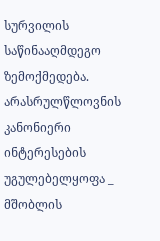სურვილის საწინააღმდეგო ზემოქმედება.
არასრულწლოვნის კანონიერი ინტერესების უგულებელყოფა _ მშობლის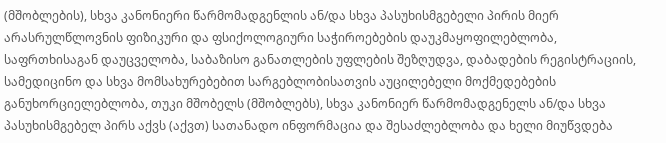(მშობლების), სხვა კანონიერი წარმომადგენლის ან/და სხვა პასუხისმგებელი პირის მიერ არასრულწლოვნის ფიზიკური და ფსიქოლოგიური საჭიროებების დაუკმაყოფილებლობა, საფრთხისაგან დაუცველობა, საბაზისო განათლების უფლების შეზღუდვა, დაბადების რეგისტრაციის, სამედიცინო და სხვა მომსახურებებით სარგებლობისათვის აუცილებელი მოქმედებების განუხორციელებლობა, თუკი მშობელს (მშობლებს), სხვა კანონიერ წარმომადგენელს ან/და სხვა პასუხისმგებელ პირს აქვს (აქვთ) სათანადო ინფორმაცია და შესაძლებლობა და ხელი მიუწვდება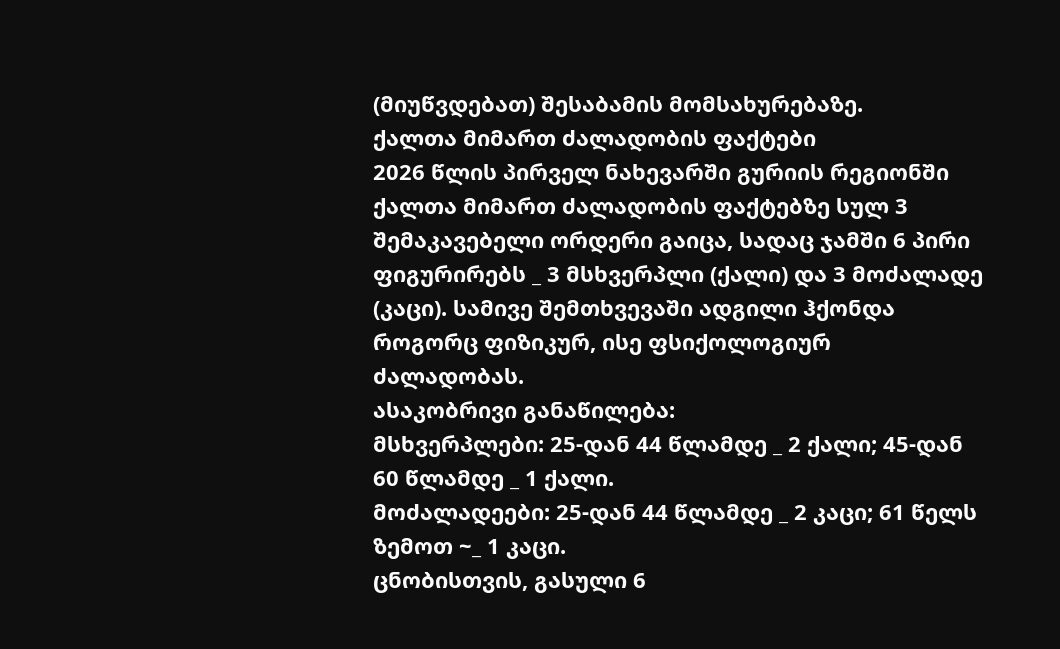(მიუწვდებათ) შესაბამის მომსახურებაზე.
ქალთა მიმართ ძალადობის ფაქტები
2026 წლის პირველ ნახევარში გურიის რეგიონში ქალთა მიმართ ძალადობის ფაქტებზე სულ 3 შემაკავებელი ორდერი გაიცა, სადაც ჯამში 6 პირი ფიგურირებს _ 3 მსხვერპლი (ქალი) და 3 მოძალადე (კაცი). სამივე შემთხვევაში ადგილი ჰქონდა როგორც ფიზიკურ, ისე ფსიქოლოგიურ ძალადობას.
ასაკობრივი განაწილება:
მსხვერპლები: 25-დან 44 წლამდე _ 2 ქალი; 45-დან 60 წლამდე _ 1 ქალი.
მოძალადეები: 25-დან 44 წლამდე _ 2 კაცი; 61 წელს ზემოთ ~_ 1 კაცი.
ცნობისთვის, გასული 6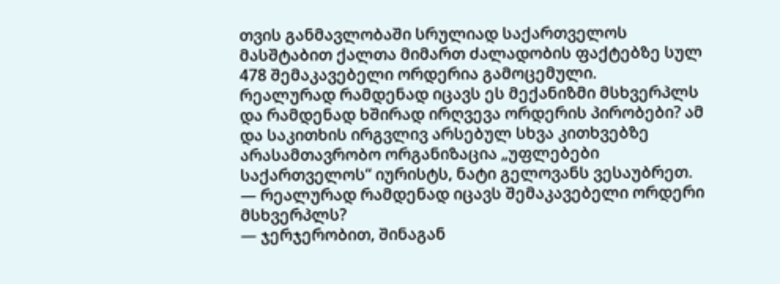თვის განმავლობაში სრულიად საქართველოს მასშტაბით ქალთა მიმართ ძალადობის ფაქტებზე სულ 478 შემაკავებელი ორდერია გამოცემული.
რეალურად რამდენად იცავს ეს მექანიზმი მსხვერპლს და რამდენად ხშირად ირღვევა ორდერის პირობები? ამ და საკითხის ირგვლივ არსებულ სხვა კითხვებზე არასამთავრობო ორგანიზაცია „უფლებები საქართველოს“ იურისტს, ნატი გელოვანს ვესაუბრეთ.
— რეალურად რამდენად იცავს შემაკავებელი ორდერი მსხვერპლს?
— ჯერჯერობით, შინაგან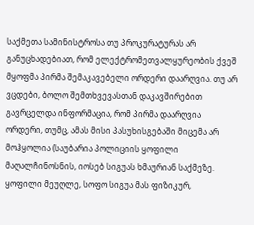საქმეთა სამინისტროსა თუ პროკურატურას არ განუცხადებიათ, რომ ელექტრომეთვალყურეობის ქვეშ მყოფმა პირმა შემაკავებელი ორდერი დაარღვია. თუ არ ვცდები, ბოლო შემთხვევასთან დაკავშირებით გავრცელდა ინფორმაცია, რომ პირმა დაარღვია ორდერი, თუმც, ამას მისი პასუხისგებაში მიცემა არ მოჰყოლია (საუბარია პოლიციის ყოფილი მაღალჩინოსნის, იოსებ სიგუას ხმაურიან საქმეზე. ყოფილი მეუღლე, სოფო სიგუა მას ფიზიკურ,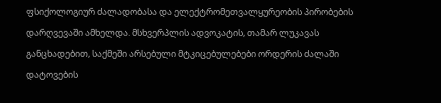ფსიქოლოგიურ ძალადობასა და ელექტრომეთვალყურეობის პირობების დარღვევაში ამხელდა. მსხვერპლის ადვოკატის, თამარ ლუკავას განცხადებით, საქმეში არსებული მტკიცებულებები ორდერის ძალაში დატოვების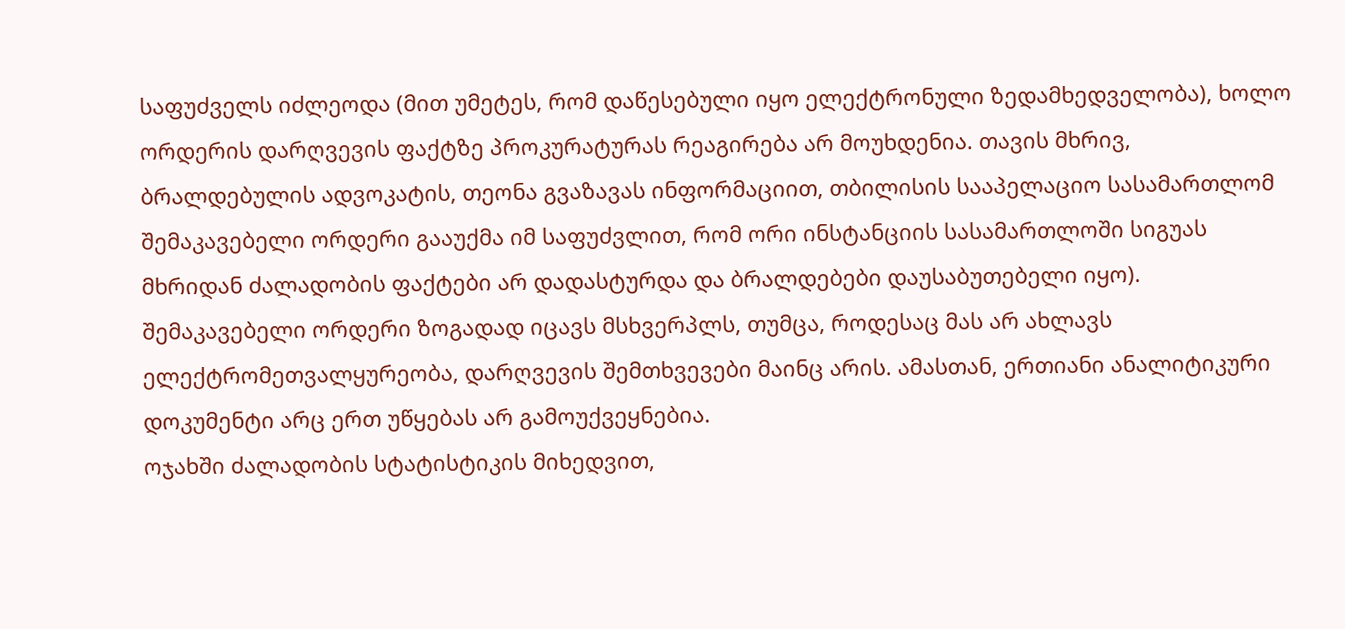საფუძველს იძლეოდა (მით უმეტეს, რომ დაწესებული იყო ელექტრონული ზედამხედველობა), ხოლო ორდერის დარღვევის ფაქტზე პროკურატურას რეაგირება არ მოუხდენია. თავის მხრივ, ბრალდებულის ადვოკატის, თეონა გვაზავას ინფორმაციით, თბილისის სააპელაციო სასამართლომ შემაკავებელი ორდერი გააუქმა იმ საფუძვლით, რომ ორი ინსტანციის სასამართლოში სიგუას მხრიდან ძალადობის ფაქტები არ დადასტურდა და ბრალდებები დაუსაბუთებელი იყო).
შემაკავებელი ორდერი ზოგადად იცავს მსხვერპლს, თუმცა, როდესაც მას არ ახლავს ელექტრომეთვალყურეობა, დარღვევის შემთხვევები მაინც არის. ამასთან, ერთიანი ანალიტიკური დოკუმენტი არც ერთ უწყებას არ გამოუქვეყნებია.
ოჯახში ძალადობის სტატისტიკის მიხედვით,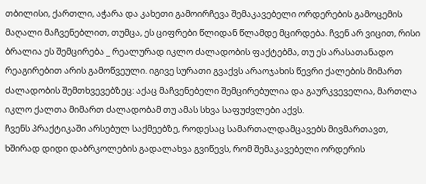თბილისი, ქართლი, აჭარა და კახეთი გამოირჩევა შემაკავებელი ორდერების გამოცემის მაღალი მაჩვენებლით, თუმცა, ეს ციფრები წლიდან წლამდე მცირდება. ჩვენ არ ვიცით, რისი ბრალია ეს შემცირება _ რეალურად იკლო ძალადობის ფაქტებმა, თუ ეს არასათანადო რეაგირებით არის გამოწვეული. იგივე სურათი გვაქვს არაოჯახის წევრი ქალების მიმართ ძალადობის შემთხვევებზეც: აქაც მაჩვენებელი შემცირებულია და გაურკვეველია, მართლა იკლო ქალთა მიმართ ძალადობამ თუ ამას სხვა საფუძვლები აქვს.
ჩვენს პრაქტიკაში არსებულ საქმეებზე, როდესაც სამართალდამცავებს მივმართავთ, ხშირად დიდი დაბრკოლების გადალახვა გვიწევს, რომ შემაკავებელი ორდერის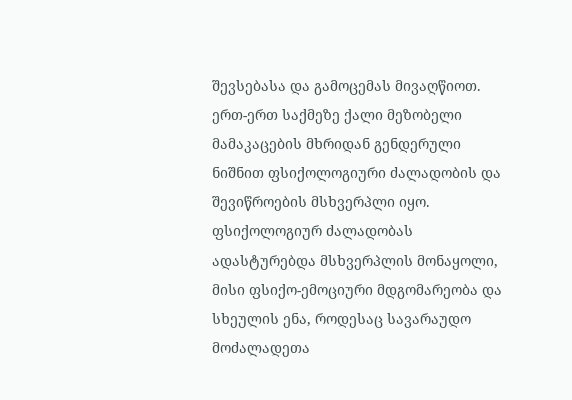შევსებასა და გამოცემას მივაღწიოთ. ერთ-ერთ საქმეზე ქალი მეზობელი მამაკაცების მხრიდან გენდერული ნიშნით ფსიქოლოგიური ძალადობის და შევიწროების მსხვერპლი იყო. ფსიქოლოგიურ ძალადობას ადასტურებდა მსხვერპლის მონაყოლი, მისი ფსიქო-ემოციური მდგომარეობა და სხეულის ენა, როდესაც სავარაუდო მოძალადეთა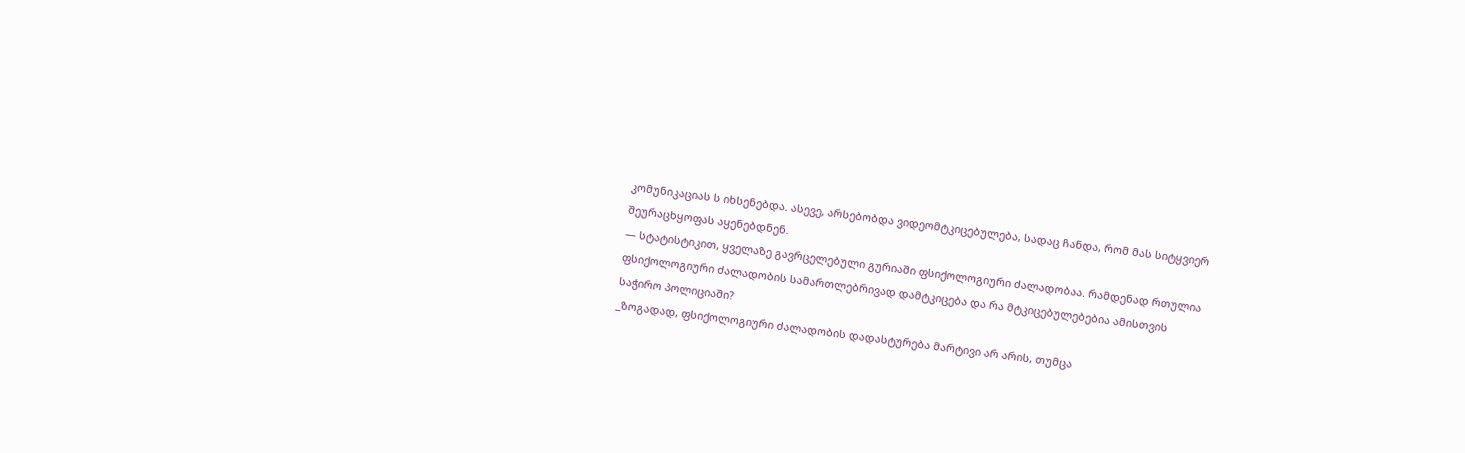კომუნიკაციას ს იხსენებდა. ასევე, არსებობდა ვიდეომტკიცებულება, სადაც ჩანდა, რომ მას სიტყვიერ შეურაცხყოფას აყენებდნენ.
— სტატისტიკით, ყველაზე გავრცელებული გურიაში ფსიქოლოგიური ძალადობაა. რამდენად რთულია ფსიქოლოგიური ძალადობის სამართლებრივად დამტკიცება და რა მტკიცებულებებია ამისთვის საჭირო პოლიციაში?
_ზოგადად, ფსიქოლოგიური ძალადობის დადასტურება მარტივი არ არის, თუმცა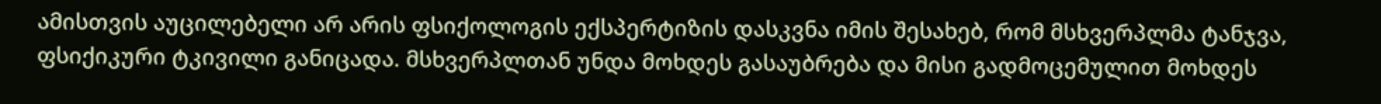ამისთვის აუცილებელი არ არის ფსიქოლოგის ექსპერტიზის დასკვნა იმის შესახებ, რომ მსხვერპლმა ტანჯვა, ფსიქიკური ტკივილი განიცადა. მსხვერპლთან უნდა მოხდეს გასაუბრება და მისი გადმოცემულით მოხდეს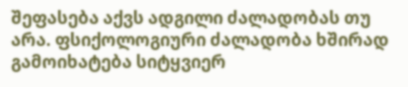შეფასება აქვს ადგილი ძალადობას თუ არა. ფსიქოლოგიური ძალადობა ხშირად გამოიხატება სიტყვიერ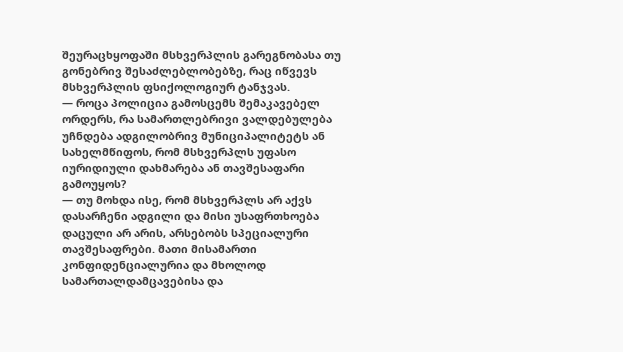შეურაცხყოფაში მსხვერპლის გარეგნობასა თუ გონებრივ შესაძლებლობებზე, რაც იწვევს მსხვერპლის ფსიქოლოგიურ ტანჯვას.
— როცა პოლიცია გამოსცემს შემაკავებელ ორდერს, რა სამართლებრივი ვალდებულება უჩნდება ადგილობრივ მუნიციპალიტეტს ან სახელმწიფოს, რომ მსხვერპლს უფასო იურიდიული დახმარება ან თავშესაფარი გამოუყოს?
— თუ მოხდა ისე, რომ მსხვერპლს არ აქვს დასარჩენი ადგილი და მისი უსაფრთხოება დაცული არ არის, არსებობს სპეციალური თავშესაფრები. მათი მისამართი კონფიდენციალურია და მხოლოდ სამართალდამცავებისა და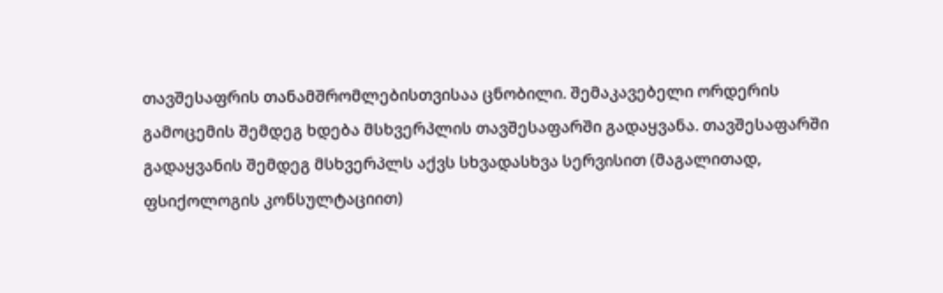თავშესაფრის თანამშრომლებისთვისაა ცნობილი. შემაკავებელი ორდერის გამოცემის შემდეგ ხდება მსხვერპლის თავშესაფარში გადაყვანა. თავშესაფარში გადაყვანის შემდეგ მსხვერპლს აქვს სხვადასხვა სერვისით (მაგალითად, ფსიქოლოგის კონსულტაციით)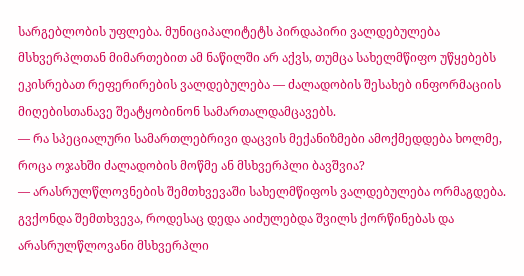სარგებლობის უფლება. მუნიციპალიტეტს პირდაპირი ვალდებულება მსხვერპლთან მიმართებით ამ ნაწილში არ აქვს, თუმცა სახელმწიფო უწყებებს ეკისრებათ რეფერირების ვალდებულება — ძალადობის შესახებ ინფორმაციის მიღებისთანავე შეატყობინონ სამართალდამცავებს.
— რა სპეციალური სამართლებრივი დაცვის მექანიზმები ამოქმედდება ხოლმე, როცა ოჯახში ძალადობის მოწმე ან მსხვერპლი ბავშვია?
— არასრულწლოვნების შემთხვევაში სახელმწიფოს ვალდებულება ორმაგდება. გვქონდა შემთხვევა, როდესაც დედა აიძულებდა შვილს ქორწინებას და არასრულწლოვანი მსხვერპლი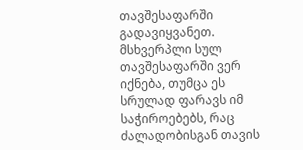თავშესაფარში გადავიყვანეთ. მსხვერპლი სულ თავშესაფარში ვერ იქნება, თუმცა ეს სრულად ფარავს იმ საჭიროებებს, რაც ძალადობისგან თავის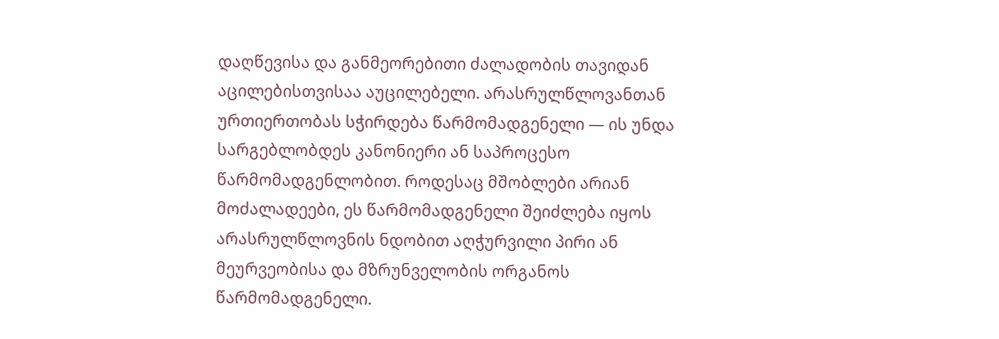დაღწევისა და განმეორებითი ძალადობის თავიდან აცილებისთვისაა აუცილებელი. არასრულწლოვანთან ურთიერთობას სჭირდება წარმომადგენელი — ის უნდა სარგებლობდეს კანონიერი ან საპროცესო წარმომადგენლობით. როდესაც მშობლები არიან მოძალადეები, ეს წარმომადგენელი შეიძლება იყოს არასრულწლოვნის ნდობით აღჭურვილი პირი ან მეურვეობისა და მზრუნველობის ორგანოს წარმომადგენელი.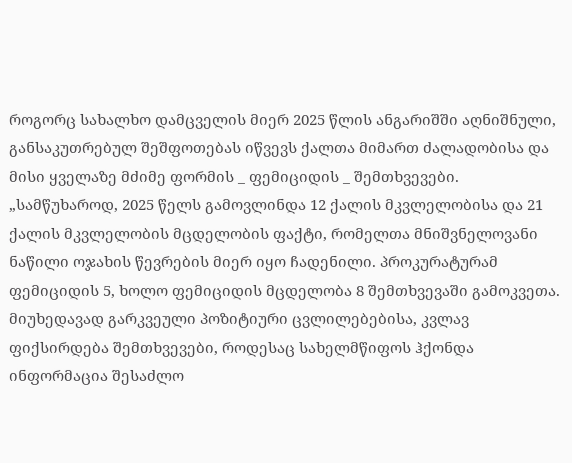როგორც სახალხო დამცველის მიერ 2025 წლის ანგარიშში აღნიშნული, განსაკუთრებულ შეშფოთებას იწვევს ქალთა მიმართ ძალადობისა და მისი ყველაზე მძიმე ფორმის _ ფემიციდის _ შემთხვევები.
„სამწუხაროდ, 2025 წელს გამოვლინდა 12 ქალის მკვლელობისა და 21 ქალის მკვლელობის მცდელობის ფაქტი, რომელთა მნიშვნელოვანი ნაწილი ოჯახის წევრების მიერ იყო ჩადენილი. პროკურატურამ ფემიციდის 5, ხოლო ფემიციდის მცდელობა 8 შემთხვევაში გამოკვეთა.
მიუხედავად გარკვეული პოზიტიური ცვლილებებისა, კვლავ ფიქსირდება შემთხვევები, როდესაც სახელმწიფოს ჰქონდა ინფორმაცია შესაძლო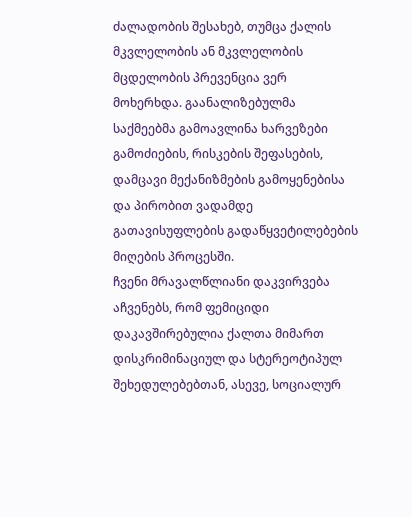ძალადობის შესახებ, თუმცა ქალის მკვლელობის ან მკვლელობის მცდელობის პრევენცია ვერ მოხერხდა. გაანალიზებულმა საქმეებმა გამოავლინა ხარვეზები გამოძიების, რისკების შეფასების, დამცავი მექანიზმების გამოყენებისა და პირობით ვადამდე გათავისუფლების გადაწყვეტილებების მიღების პროცესში.
ჩვენი მრავალწლიანი დაკვირვება აჩვენებს, რომ ფემიციდი დაკავშირებულია ქალთა მიმართ დისკრიმინაციულ და სტერეოტიპულ შეხედულებებთან, ასევე, სოციალურ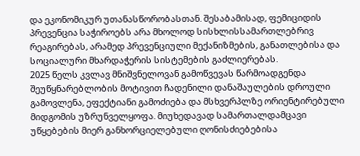და ეკონომიკურ უთანასწორობასთან. შესაბამისად, ფემიციდის პრევენცია საჭიროებს არა მხოლოდ სისხლისსამართლებრივ რეაგირებას, არამედ პრევენციული მექანიზმების, განათლებისა და სოციალური მხარდაჭერის სისტემების გაძლიერებას.
2025 წელს კვლავ მნიშვნელოვან გამოწვევას წარმოადგენდა შეუწყნარებლობის მოტივით ჩადენილი დანაშაულების დროული გამოვლენა, ეფექტიანი გამოძიება და მსხვერპლზე ორიენტირებული მიდგომის უზრუნველყოფა. მიუხედავად სამართალდამცავი უწყებების მიერ განხორციელებული ღონისძიებებისა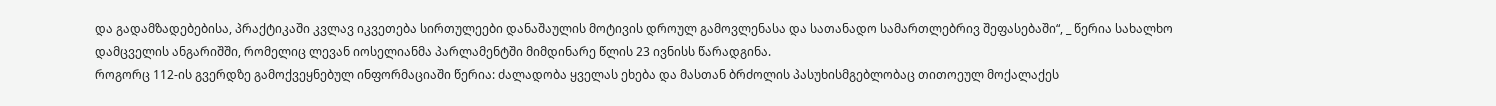და გადამზადებებისა, პრაქტიკაში კვლავ იკვეთება სირთულეები დანაშაულის მოტივის დროულ გამოვლენასა და სათანადო სამართლებრივ შეფასებაში“, _ წერია სახალხო დამცველის ანგარიშში, რომელიც ლევან იოსელიანმა პარლამენტში მიმდინარე წლის 23 ივნისს წარადგინა.
როგორც 112-ის გვერდზე გამოქვეყნებულ ინფორმაციაში წერია: ძალადობა ყველას ეხება და მასთან ბრძოლის პასუხისმგებლობაც თითოეულ მოქალაქეს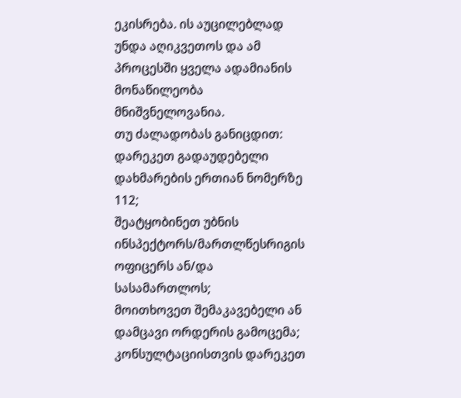ეკისრება. ის აუცილებლად უნდა აღიკვეთოს და ამ პროცესში ყველა ადამიანის მონაწილეობა მნიშვნელოვანია.
თუ ძალადობას განიცდით:
დარეკეთ გადაუდებელი დახმარების ერთიან ნომერზე 112;
შეატყობინეთ უბნის ინსპექტორს/მართლწესრიგის ოფიცერს ან/და სასამართლოს;
მოითხოვეთ შემაკავებელი ან დამცავი ორდერის გამოცემა;
კონსულტაციისთვის დარეკეთ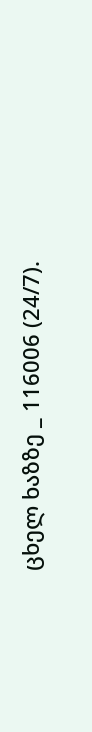ცხელ ხაზზე _ 116006 (24/7).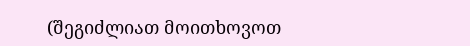(შეგიძლიათ მოითხოვოთ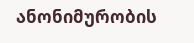ანონიმურობის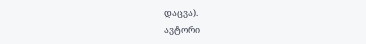დაცვა).
ავტორი